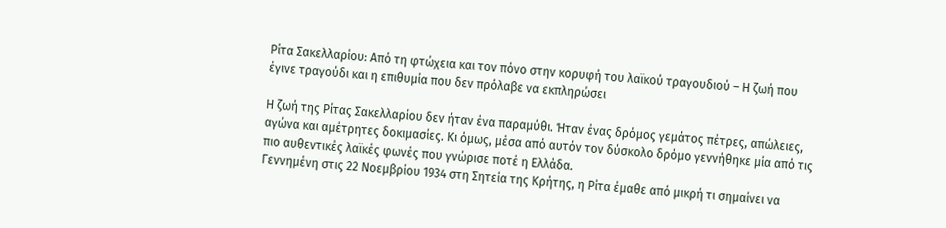Ρίτα Σακελλαρίου: Από τη φτώχεια και τον πόνο στην κορυφή του λαϊκού τραγουδιού – Η ζωή που έγινε τραγούδι και η επιθυμία που δεν πρόλαβε να εκπληρώσει

Η ζωή της Ρίτας Σακελλαρίου δεν ήταν ένα παραμύθι. Ήταν ένας δρόμος γεμάτος πέτρες, απώλειες, αγώνα και αμέτρητες δοκιμασίες. Κι όμως, μέσα από αυτόν τον δύσκολο δρόμο γεννήθηκε μία από τις πιο αυθεντικές λαϊκές φωνές που γνώρισε ποτέ η Ελλάδα.
Γεννημένη στις 22 Νοεμβρίου 1934 στη Σητεία της Κρήτης, η Ρίτα έμαθε από μικρή τι σημαίνει να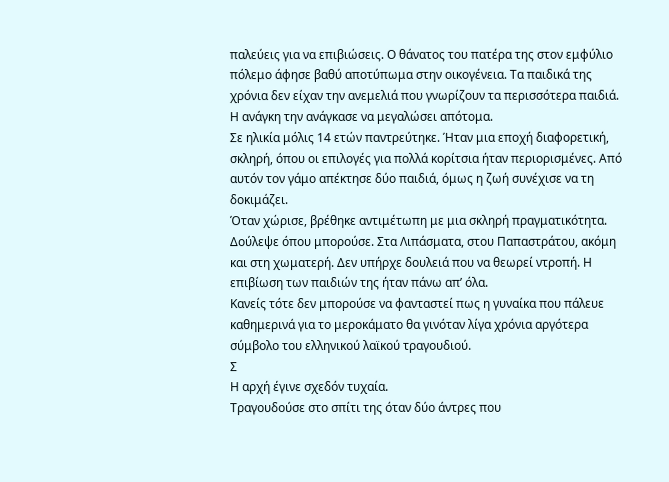παλεύεις για να επιβιώσεις. Ο θάνατος του πατέρα της στον εμφύλιο πόλεμο άφησε βαθύ αποτύπωμα στην οικογένεια. Τα παιδικά της χρόνια δεν είχαν την ανεμελιά που γνωρίζουν τα περισσότερα παιδιά. Η ανάγκη την ανάγκασε να μεγαλώσει απότομα.
Σε ηλικία μόλις 14 ετών παντρεύτηκε. Ήταν μια εποχή διαφορετική, σκληρή, όπου οι επιλογές για πολλά κορίτσια ήταν περιορισμένες. Από αυτόν τον γάμο απέκτησε δύο παιδιά, όμως η ζωή συνέχισε να τη δοκιμάζει.
Όταν χώρισε, βρέθηκε αντιμέτωπη με μια σκληρή πραγματικότητα. Δούλεψε όπου μπορούσε. Στα Λιπάσματα, στου Παπαστράτου, ακόμη και στη χωματερή. Δεν υπήρχε δουλειά που να θεωρεί ντροπή. Η επιβίωση των παιδιών της ήταν πάνω απ’ όλα.
Κανείς τότε δεν μπορούσε να φανταστεί πως η γυναίκα που πάλευε καθημερινά για το μεροκάματο θα γινόταν λίγα χρόνια αργότερα σύμβολο του ελληνικού λαϊκού τραγουδιού.
Σ
Η αρχή έγινε σχεδόν τυχαία.
Τραγουδούσε στο σπίτι της όταν δύο άντρες που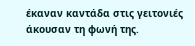έκαναν καντάδα στις γειτονιές άκουσαν τη φωνή της.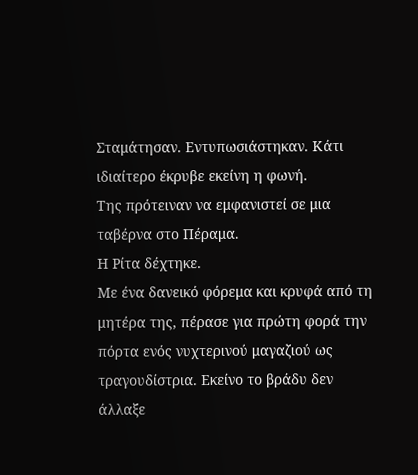Σταμάτησαν. Εντυπωσιάστηκαν. Κάτι ιδιαίτερο έκρυβε εκείνη η φωνή.
Της πρότειναν να εμφανιστεί σε μια ταβέρνα στο Πέραμα.
Η Ρίτα δέχτηκε.
Με ένα δανεικό φόρεμα και κρυφά από τη μητέρα της, πέρασε για πρώτη φορά την πόρτα ενός νυχτερινού μαγαζιού ως τραγουδίστρια. Εκείνο το βράδυ δεν άλλαξε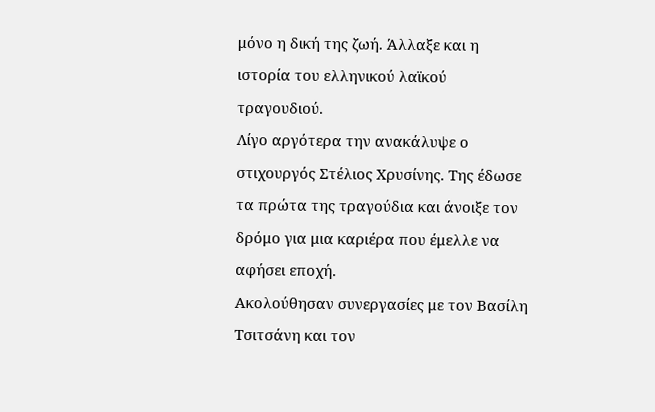μόνο η δική της ζωή. Άλλαξε και η ιστορία του ελληνικού λαϊκού τραγουδιού.
Λίγο αργότερα την ανακάλυψε ο στιχουργός Στέλιος Χρυσίνης. Της έδωσε τα πρώτα της τραγούδια και άνοιξε τον δρόμο για μια καριέρα που έμελλε να αφήσει εποχή.
Ακολούθησαν συνεργασίες με τον Βασίλη Τσιτσάνη και τον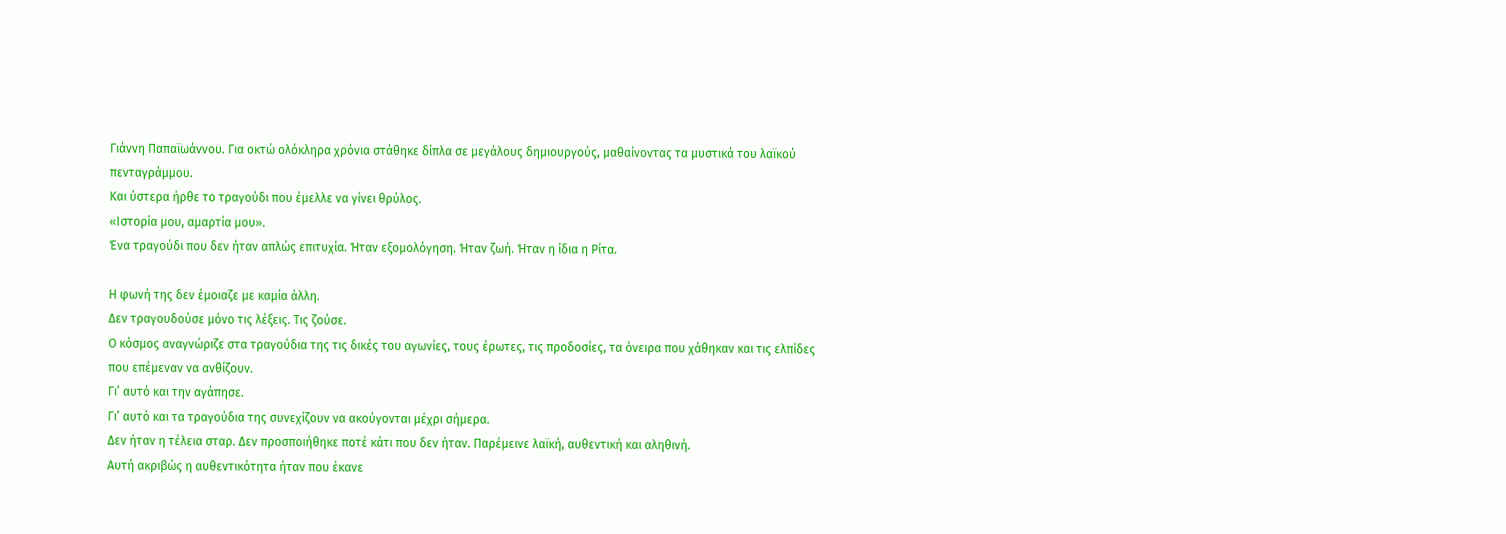Γιάννη Παπαϊωάννου. Για οκτώ ολόκληρα χρόνια στάθηκε δίπλα σε μεγάλους δημιουργούς, μαθαίνοντας τα μυστικά του λαϊκού πενταγράμμου.
Και ύστερα ήρθε το τραγούδι που έμελλε να γίνει θρύλος.
«Ιστορία μου, αμαρτία μου».
Ένα τραγούδι που δεν ήταν απλώς επιτυχία. Ήταν εξομολόγηση. Ήταν ζωή. Ήταν η ίδια η Ρίτα.

Η φωνή της δεν έμοιαζε με καμία άλλη.
Δεν τραγουδούσε μόνο τις λέξεις. Τις ζούσε.
Ο κόσμος αναγνώριζε στα τραγούδια της τις δικές του αγωνίες, τους έρωτες, τις προδοσίες, τα όνειρα που χάθηκαν και τις ελπίδες που επέμεναν να ανθίζουν.
Γι’ αυτό και την αγάπησε.
Γι’ αυτό και τα τραγούδια της συνεχίζουν να ακούγονται μέχρι σήμερα.
Δεν ήταν η τέλεια σταρ. Δεν προσποιήθηκε ποτέ κάτι που δεν ήταν. Παρέμεινε λαϊκή, αυθεντική και αληθινή.
Αυτή ακριβώς η αυθεντικότητα ήταν που έκανε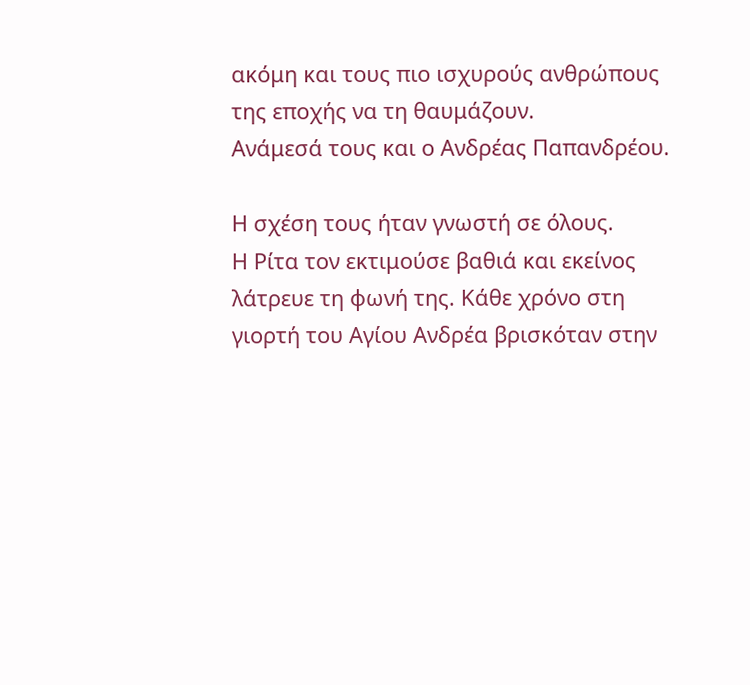ακόμη και τους πιο ισχυρούς ανθρώπους της εποχής να τη θαυμάζουν.
Ανάμεσά τους και ο Ανδρέας Παπανδρέου.

Η σχέση τους ήταν γνωστή σε όλους.
Η Ρίτα τον εκτιμούσε βαθιά και εκείνος λάτρευε τη φωνή της. Κάθε χρόνο στη γιορτή του Αγίου Ανδρέα βρισκόταν στην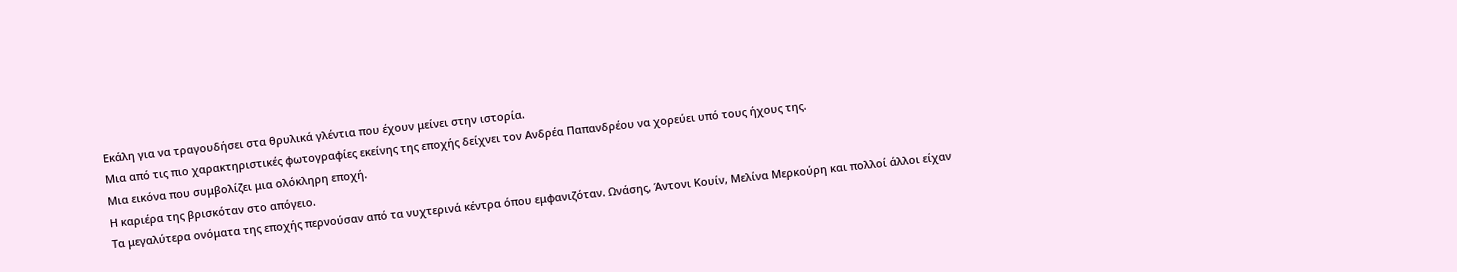Εκάλη για να τραγουδήσει στα θρυλικά γλέντια που έχουν μείνει στην ιστορία.
Μια από τις πιο χαρακτηριστικές φωτογραφίες εκείνης της εποχής δείχνει τον Ανδρέα Παπανδρέου να χορεύει υπό τους ήχους της.
Μια εικόνα που συμβολίζει μια ολόκληρη εποχή.
Η καριέρα της βρισκόταν στο απόγειο.
Τα μεγαλύτερα ονόματα της εποχής περνούσαν από τα νυχτερινά κέντρα όπου εμφανιζόταν. Ωνάσης, Άντονι Κουίν, Μελίνα Μερκούρη και πολλοί άλλοι είχαν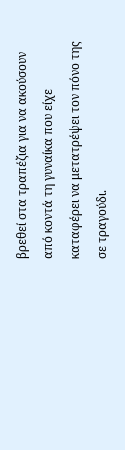βρεθεί στα τραπέζια για να ακούσουν από κοντά τη γυναίκα που είχε καταφέρει να μετατρέψει τον πόνο της σε τραγούδι.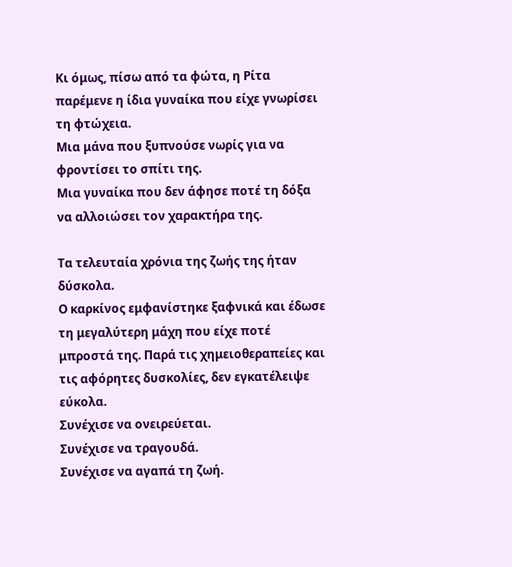Κι όμως, πίσω από τα φώτα, η Ρίτα παρέμενε η ίδια γυναίκα που είχε γνωρίσει τη φτώχεια.
Μια μάνα που ξυπνούσε νωρίς για να φροντίσει το σπίτι της.
Μια γυναίκα που δεν άφησε ποτέ τη δόξα να αλλοιώσει τον χαρακτήρα της.

Τα τελευταία χρόνια της ζωής της ήταν δύσκολα.
Ο καρκίνος εμφανίστηκε ξαφνικά και έδωσε τη μεγαλύτερη μάχη που είχε ποτέ μπροστά της. Παρά τις χημειοθεραπείες και τις αφόρητες δυσκολίες, δεν εγκατέλειψε εύκολα.
Συνέχισε να ονειρεύεται.
Συνέχισε να τραγουδά.
Συνέχισε να αγαπά τη ζωή.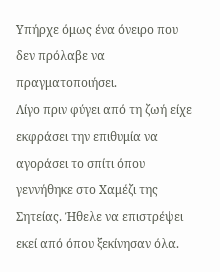Υπήρχε όμως ένα όνειρο που δεν πρόλαβε να πραγματοποιήσει.
Λίγο πριν φύγει από τη ζωή είχε εκφράσει την επιθυμία να αγοράσει το σπίτι όπου γεννήθηκε στο Χαμέζι της Σητείας. Ήθελε να επιστρέψει εκεί από όπου ξεκίνησαν όλα.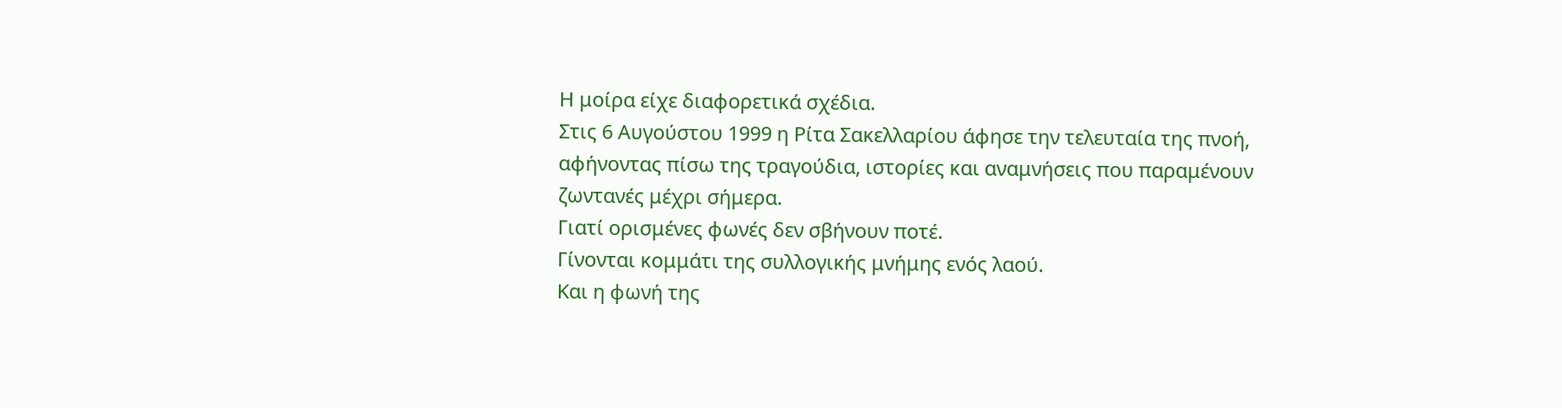Η μοίρα είχε διαφορετικά σχέδια.
Στις 6 Αυγούστου 1999 η Ρίτα Σακελλαρίου άφησε την τελευταία της πνοή, αφήνοντας πίσω της τραγούδια, ιστορίες και αναμνήσεις που παραμένουν ζωντανές μέχρι σήμερα.
Γιατί ορισμένες φωνές δεν σβήνουν ποτέ.
Γίνονται κομμάτι της συλλογικής μνήμης ενός λαού.
Και η φωνή της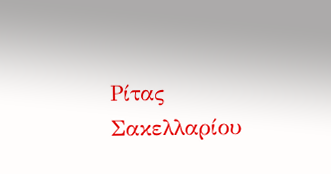Ρίτας Σακελλαρίου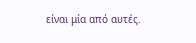είναι μία από αυτές.